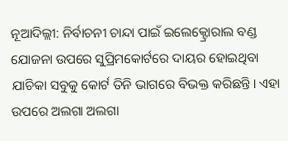ନୂଆଦିଲ୍ଲୀ: ନିର୍ବାଚନୀ ଚାନ୍ଦା ପାଇଁ ଇଲେକ୍ଟ୍ରୋରାଲ ବଣ୍ଡ ଯୋଜନା ଉପରେ ସୁପ୍ରିମକୋର୍ଟରେ ଦାୟର ହୋଇଥିବା ଯାଚିକା ସବୁକୁ କୋର୍ଟ ତିନି ଭାଗରେ ବିଭକ୍ତ କରିଛନ୍ତି। ଏହା ଉପରେ ଅଲଗା ଅଲଗା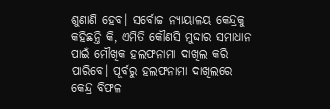ଶୁଣାଣି ହେବ। ସର୍ବୋଚ୍ଚ ନ୍ୟାୟାଳୟ କେନ୍ଦ୍ରକୁ କହିଛନ୍ତି କି, ଏମିତି କୌଣସି ମୁଦ୍ଦାର ସମାଧାନ ପାଇଁ ମୌଖିକ ହଲଫନାମା ଦାଖିଲ କରି ପାରିବେ। ପୂର୍ବରୁ ହଲଫନାମା ଦାଖିଲରେ କେନ୍ଦ୍ର ବିଫଳ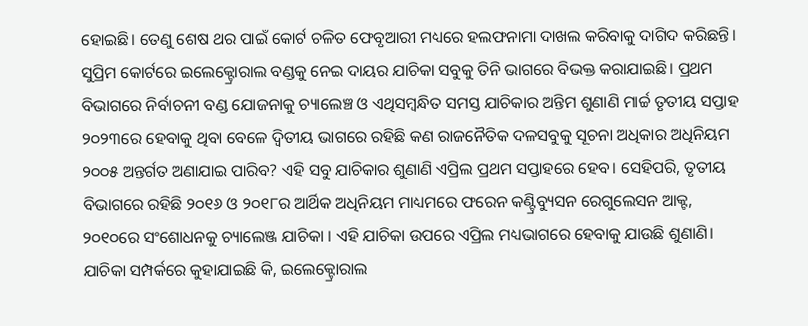ହୋଇଛି। ତେଣୁ ଶେଷ ଥର ପାଇଁ କୋର୍ଟ ଚଳିତ ଫେବୃଆରୀ ମଧ୍ୟରେ ହଲଫନାମା ଦାଖଲ କରିବାକୁ ଦାଗିଦ କରିଛନ୍ତି।
ସୁପ୍ରିମ କୋର୍ଟରେ ଇଲେକ୍ଟ୍ରୋରାଲ ବଣ୍ଡକୁ ନେଇ ଦାୟର ଯାଚିକା ସବୁକୁ ତିନି ଭାଗରେ ବିଭକ୍ତ କରାଯାଇଛି। ପ୍ରଥମ ବିଭାଗରେ ନିର୍ବାଚନୀ ବଣ୍ଡ ଯୋଜନାକୁ ଚ୍ୟାଲେଞ୍ଚ ଓ ଏଥିସମ୍ବନ୍ଧିତ ସମସ୍ତ ଯାଚିକାର ଅନ୍ତିମ ଶୁଣାଣି ମାର୍ଚ୍ଚ ତୃତୀୟ ସପ୍ତାହ ୨୦୨୩ରେ ହେବାକୁ ଥିବା ବେଳେ ଦ୍ବିତୀୟ ଭାଗରେ ରହିଛି କଣ ରାଜନୈତିକ ଦଳସବୁକୁ ସୂଚନା ଅଧିକାର ଅଧିନିୟମ ୨୦୦୫ ଅନ୍ତର୍ଗତ ଅଣାଯାଇ ପାରିବ? ଏହି ସବୁ ଯାଚିକାର ଶୁଣାଣି ଏପ୍ରିଲ ପ୍ରଥମ ସପ୍ତାହରେ ହେବ। ସେହିପରି, ତୃତୀୟ ବିଭାଗରେ ରହିଛି ୨୦୧୬ ଓ ୨୦୧୮ର ଆର୍ଥିକ ଅଧିନିୟମ ମାଧ୍ୟମରେ ଫରେନ କଣ୍ଟ୍ରିବ୍ୟୁସନ ରେଗୁଲେସନ ଆକ୍ଟ, ୨୦୧୦ରେ ସଂଶୋଧନକୁ ଚ୍ୟାଲେଞ୍ଜ ଯାଚିକା । ଏହି ଯାଚିକା ଉପରେ ଏପ୍ରିଲ ମଧ୍ୟଭାଗରେ ହେବାକୁ ଯାଉଛି ଶୁଣାଣି।
ଯାଚିକା ସମ୍ପର୍କରେ କୁହାଯାଇଛି କି, ଇଲେକ୍ଟ୍ରୋରାଲ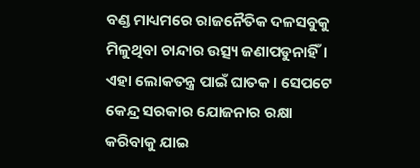ବଣ୍ଡ ମାଧ୍ୟମରେ ରାଜନୈତିକ ଦଳସବୁକୁ ମିଳୁଥିବା ଚାନ୍ଦାର ଉତ୍ସ୍ୟ ଜଣାପଡୁନାହିଁ। ଏହା ଲୋକତନ୍ତ୍ର ପାଇଁ ଘାତକ। ସେପଟେ କେନ୍ଦ୍ର ସରକାର ଯୋଜନାର ରକ୍ଷା କରିବାକୁ ଯାଇ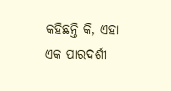କହିଛନ୍ତି କି, ଏହା ଏକ ପାରଦର୍ଶୀ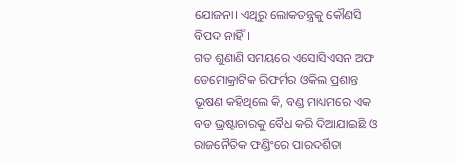ଯୋଜନା। ଏଥିରୁ ଲୋକତନ୍ତ୍ରକୁ କୌଣସି ବିପଦ ନାହିଁ।
ଗତ ଶୁଣାଣି ସମୟରେ ଏସୋସିଏସନ ଅଫ ଡେମୋକ୍ରାଟିକ ରିଫର୍ମର ଓକିଲ ପ୍ରଶାନ୍ତ ଭୂଷଣ କହିଥିଲେ କି, ବଣ୍ଡ ମାଧ୍ୟମରେ ଏକ ବଡ ଭ୍ରଷ୍ଟାଚାରକୁ ବୈଧ କରି ଦିଆଯାଇଛି ଓ ରାଜନୈତିକ ଫଣ୍ଡିଂରେ ପାରଦର୍ଶିତା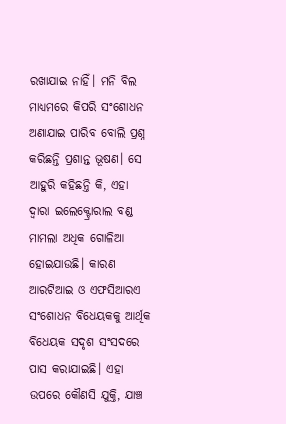ରଖାଯାଇ ନାହିଁ। ମନି ବିଲ ମାଧ୍ୟମରେ କିପରି ସଂଶୋଧନ ଅଣାଯାଇ ପାରିବ ବୋଲି ପ୍ରଶ୍ନ କରିଛନ୍ତି ପ୍ରଶାନ୍ତ ଭୂଷଣ। ସେ ଆହୁରି କହିଛନ୍ତି କି, ଏହା ଦ୍ବାରା ଇଲେକ୍ଟ୍ରୋରାଲ ବଣ୍ଡ ମାମଲା ଅଧିକ ଗୋଳିଆ ହୋଇଯାଉଛି। କାରଣ ଆରଟିଆଇ ଓ ଏଫସିଆରଏ ସଂଶୋଧନ ବିଧେୟକକୁ ଆର୍ଥିକ ବିଧେୟକ ସଦୃଶ ସଂସଦରେ ପାସ କରାଯାଇଛି। ଏହା ଉପରେ କୌଣସି ଯୁକ୍ତି, ଯାଞ୍ଚ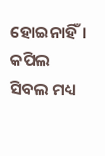ହୋଇନାହିଁ।
କପିଲ ସିବଲ ମଧ୍ୟ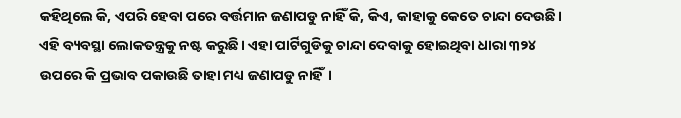କହିଥିଲେ କି, ଏପରି ହେବା ପରେ ବର୍ତ୍ତମାନ ଜଣାପଡୁ ନାହିଁ କି, କିଏ, କାହାକୁ କେତେ ଚାନ୍ଦା ଦେଉଛି। ଏହି ବ୍ୟବସ୍ଥା ଲୋକତନ୍ତ୍ରକୁ ନଷ୍ଟ କରୁଛି। ଏହା ପାର୍ଟିଗୁଡିକୁ ଚାନ୍ଦା ଦେବାକୁ ହୋଇଥିବା ଧାରା ୩୨୪ ଉପରେ କି ପ୍ରଭାବ ପକାଉଛି ତାହା ମଧ୍ୟ ଜଣାପଡୁ ନାହିଁ।